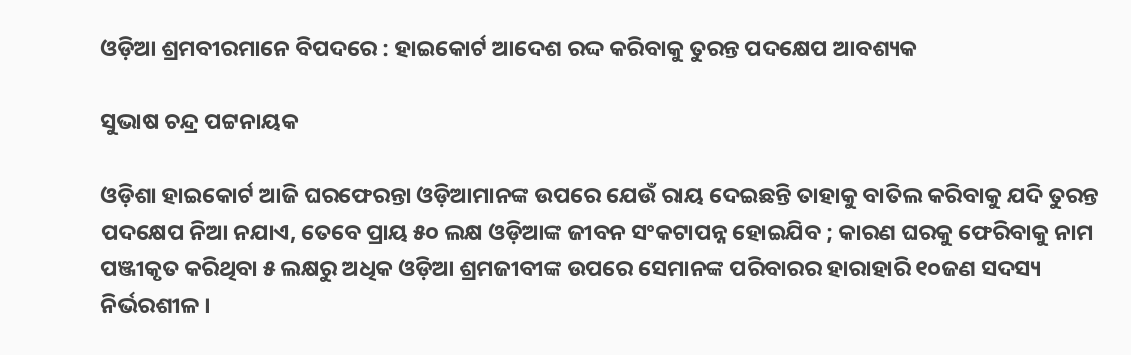ଓଡ଼ିଆ ଶ୍ରମବୀରମାନେ ବିପଦରେ : ହାଇକୋର୍ଟ ଆଦେଶ ରଦ୍ଦ କରିବାକୁ ତୁରନ୍ତ ପଦକ୍ଷେପ ଆବଶ୍ୟକ

ସୁଭାଷ ଚନ୍ଦ୍ର ପଟ୍ଟନାୟକ

ଓଡ଼ିଶା ହାଇକୋର୍ଟ ଆଜି ଘରଫେରନ୍ତା ଓଡ଼ିଆମାନଙ୍କ ଉପରେ ଯେଉଁ ରାୟ ଦେଇଛନ୍ତି ତାହାକୁ ବାତିଲ କରିବାକୁ ଯଦି ତୁରନ୍ତ ପଦକ୍ଷେପ ନିଆ ନଯାଏ, ତେବେ ପ୍ରାୟ ୫୦ ଲକ୍ଷ ଓଡ଼ିଆଙ୍କ ଜୀବନ ସଂକଟାପନ୍ନ ହୋଇଯିବ ; କାରଣ ଘରକୁ ଫେରିବାକୁ ନାମ ପଞ୍ଜୀକୃତ କରିଥିବା ୫ ଲକ୍ଷରୁ ଅଧିକ ଓଡ଼ିଆ ଶ୍ରମଜୀବୀଙ୍କ ଉପରେ ସେମାନଙ୍କ ପରିବାରର ହାରାହାରି ୧୦ଜଣ ସଦସ୍ୟ ନିର୍ଭରଶୀଳ ।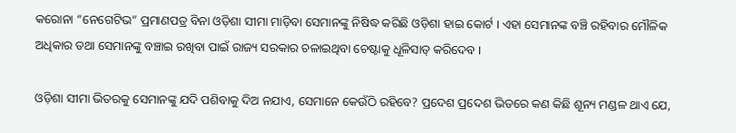କରୋନା “ନେଗେଟିଭ” ପ୍ରମାଣପତ୍ର ବିନା ଓଡ଼ିଶା ସୀମା ମାଡ଼ିବା ସେମାନଙ୍କୁ ନିଷିଦ୍ଧ କରିଛି ଓଡ଼ିଶା ହାଇ କୋର୍ଟ । ଏହା ସେମାନଙ୍କ ବଞ୍ଚି ରହିବାର ମୌଳିକ ଅଧିକାର ତଥା ସେମାନଙ୍କୁ ବଞ୍ଚାଇ ରଖିବା ପାଇଁ ରାଜ୍ୟ ସରକାର ଚଳାଇଥିବା ଚେଷ୍ଟାକୁ ଧୂଳିସାତ୍ କରିଦେବ ।

ଓଡ଼ିଶା ସୀମା ଭିତରକୁ ସେମାନଙ୍କୁ ଯଦି ପଶିବାକୁ ଦିଅ ନଯାଏ, ସେମାନେ କେଉଁଠି ରହିବେ? ପ୍ରଦେଶ ପ୍ରଦେଶ ଭିତରେ କଣ କିଛି ଶୂନ୍ୟ ମଣ୍ଡଳ ଥାଏ ଯେ,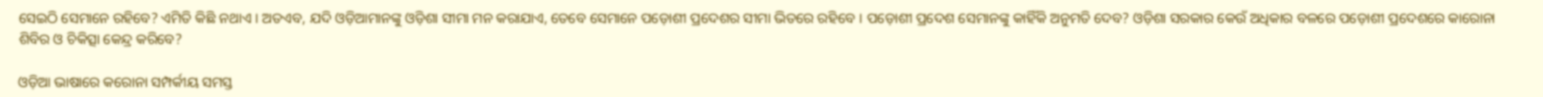ସେଇଠି ସେମାନେ ରହିବେ? ଏମିତି କିଛି ନଥାଏ । ଅତଏବ, ଯଦି ଓଡ଼ିଆମାନଙ୍କୁ ଓଡ଼ିଶା ସୀମା ମନ କରାଯାଏ, ତେବେ ସେମାନେ ପଡ଼ୋଶୀ ପ୍ରଦେଶର ସୀମା ଭିତରେ ରହିବେ । ପଡ଼ୋଶୀ ପ୍ରଦେଶ ସେମାନଙ୍କୁ କାହିଁକି ଅନୁମତି ଦେବ? ଓଡ଼ିଶା ସରକାର କେଉଁ ଅଧିକାର ବଳରେ ପଡ଼ୋଶୀ ପ୍ରଦେଶରେ କାରୋନା ଶିବିର ଓ ଚିକିତ୍ସା କେନ୍ଦ୍ର କରିବେ?

ଓଡ଼ିଆ ଭାଷାରେ କରୋନା ସମ୍ପର୍କୀୟ ସମସ୍ତ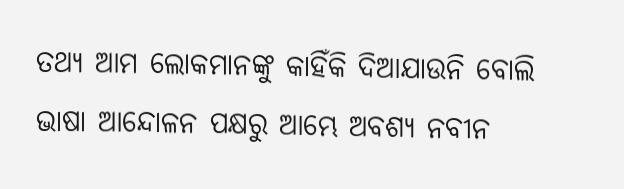ତଥ୍ୟ ଆମ ଲୋକମାନଙ୍କୁ କାହିଁକି ଦିଆଯାଉନି ବୋଲି ଭାଷା ଆନ୍ଦୋଳନ ପକ୍ଷରୁ ଆମ୍ଭେ ଅବଶ୍ୟ ନବୀନ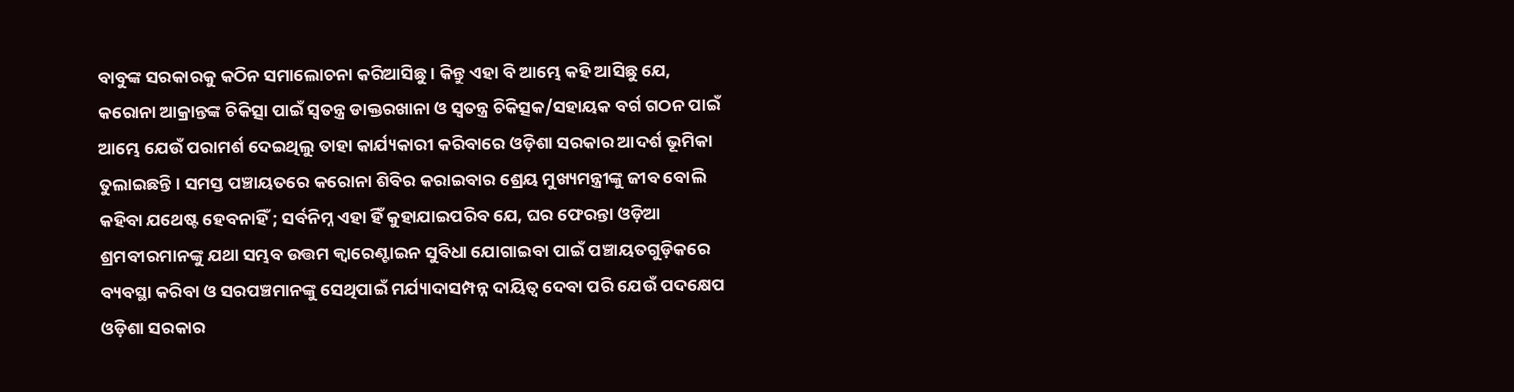ବାବୁଙ୍କ ସରକାରକୁ କଠିନ ସମାଲୋଚନା କରିଆସିଛୁ । କିନ୍ତୁ ଏହା ବି ଆମ୍ଭେ କହି ଆସିଛୁ ଯେ, କରୋନା ଆକ୍ରାନ୍ତଙ୍କ ଚିକିତ୍ସା ପାଇଁ ସ୍ଵତନ୍ତ୍ର ଡାକ୍ତରଖାନା ଓ ସ୍ଵତନ୍ତ୍ର ଚିକିତ୍ସକ/ସହାୟକ ବର୍ଗ ଗଠନ ପାଇଁ ଆମ୍ଭେ ଯେଉଁ ପରାମର୍ଶ ଦେଇଥିଲୁ ତାହା କାର୍ଯ୍ୟକାରୀ କରିବାରେ ଓଡ଼ିଶା ସରକାର ଆଦର୍ଶ ଭୂମିକା ତୁଲାଇଛନ୍ତି । ସମସ୍ତ ପଞ୍ଚାୟତରେ କରୋନା ଶିବିର କରାଇବାର ଶ୍ରେୟ ମୁଖ୍ୟମନ୍ତ୍ରୀଙ୍କୁ ଜୀବ ବୋଲି କହିବା ଯଥେଷ୍ଟ ହେବନାହିଁ ; ସର୍ବନିମ୍ନ ଏହା ହିଁ କୁହାଯାଇପରିବ ଯେ, ଘର ଫେରନ୍ତା ଓଡ଼ିଆ ଶ୍ରମବୀରମାନଙ୍କୁ ଯଥା ସମ୍ଭବ ଉତ୍ତମ କ୍ଵାରେଣ୍ଟାଇନ ସୁବିଧା ଯୋଗାଇବା ପାଇଁ ପଞ୍ଚାୟତଗୁଡ଼ିକରେ ବ୍ୟବସ୍ଥା କରିବା ଓ ସରପଞ୍ଚମାନଙ୍କୁ ସେଥିପାଇଁ ମର୍ଯ୍ୟାଦାସମ୍ପନ୍ନ ଦାୟିତ୍ଵ ଦେବା ପରି ଯେଉଁ ପଦକ୍ଷେପ ଓଡ଼ିଶା ସରକାର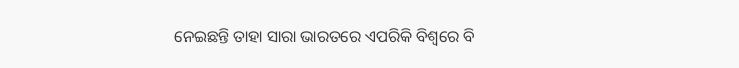ନେଇଛନ୍ତି ତାହା ସାରା ଭାରତରେ ଏପରିକି ବିଶ୍ବରେ ବି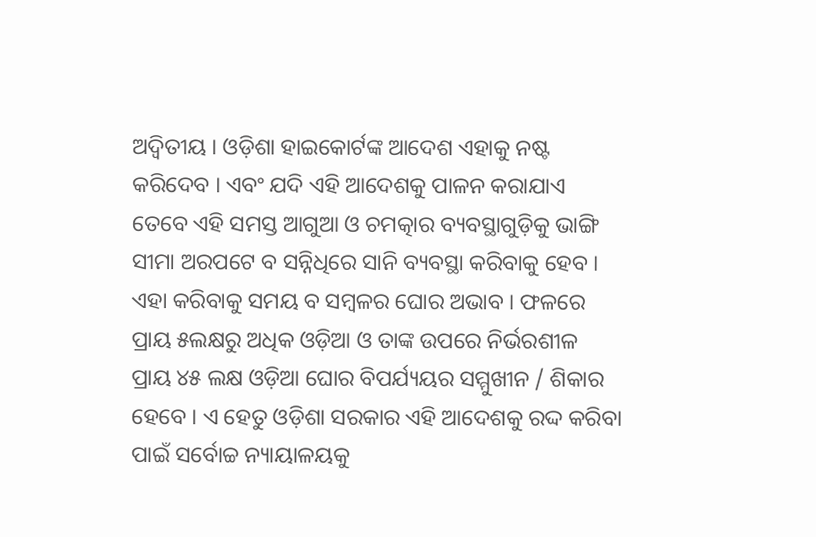ଅଦ୍ଵିତୀୟ । ଓଡ଼ିଶା ହାଇକୋର୍ଟଙ୍କ ଆଦେଶ ଏହାକୁ ନଷ୍ଟ କରିଦେବ । ଏବଂ ଯଦି ଏହି ଆଦେଶକୁ ପାଳନ କରାଯାଏ ତେବେ ଏହି ସମସ୍ତ ଆଗୁଆ ଓ ଚମତ୍କାର ବ୍ୟବସ୍ଥାଗୁଡ଼ିକୁ ଭାଙ୍ଗି ସୀମା ଅରପଟେ ବ ସନ୍ନିଧିରେ ସାନି ବ୍ୟବସ୍ଥା କରିବାକୁ ହେବ । ଏହା କରିବାକୁ ସମୟ ବ ସମ୍ବଳର ଘୋର ଅଭାବ । ଫଳରେ ପ୍ରାୟ ୫ଲକ୍ଷରୁ ଅଧିକ ଓଡ଼ିଆ ଓ ତାଙ୍କ ଉପରେ ନିର୍ଭରଶୀଳ ପ୍ରାୟ ୪୫ ଲକ୍ଷ ଓଡ଼ିଆ ଘୋର ବିପର୍ଯ୍ୟୟର ସମ୍ମୁଖୀନ / ଶିକାର ହେବେ । ଏ ହେତୁ ଓଡ଼ିଶା ସରକାର ଏହି ଆଦେଶକୁ ରଦ୍ଦ କରିବା ପାଇଁ ସର୍ବୋଚ୍ଚ ନ୍ୟାୟାଳୟକୁ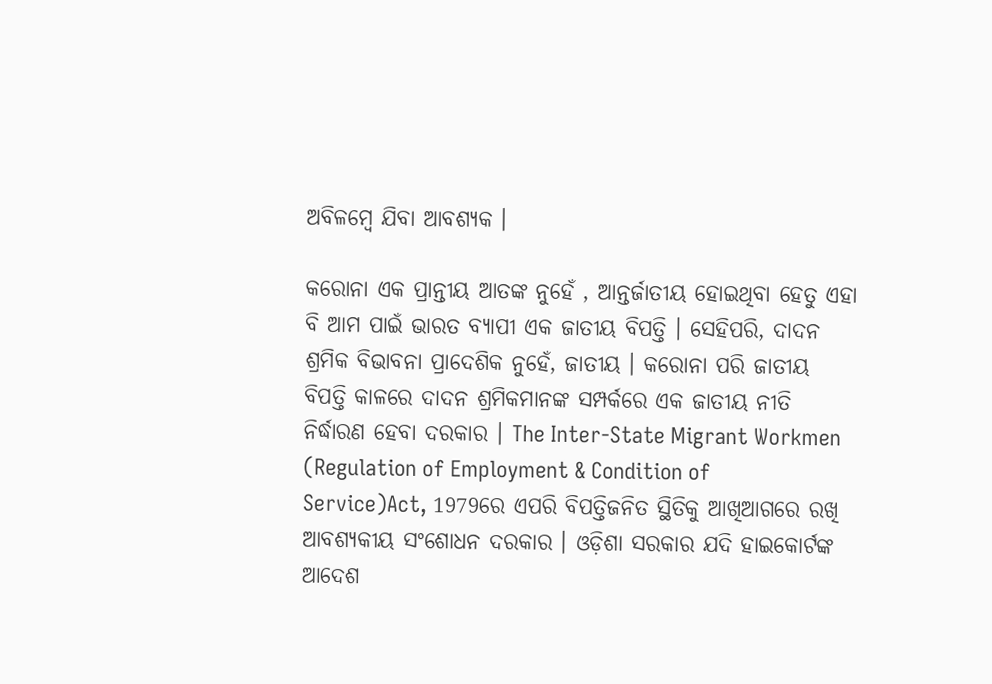ଅବିଳମ୍ବେ ଯିବା ଆବଶ୍ୟକ ।

କରୋନା ଏକ ପ୍ରାନ୍ତୀୟ ଆତଙ୍କ ନୁହେଁ , ଆନ୍ତର୍ଜାତୀୟ ହୋଇଥିବା ହେତୁ ଏହା ବି ଆମ ପାଇଁ ଭାରତ ବ୍ୟାପୀ ଏକ ଜାତୀୟ ବିପତ୍ତି । ସେହିପରି, ଦାଦନ ଶ୍ରମିକ ବିଭାବନା ପ୍ରାଦେଶିକ ନୁହେଁ, ଜାତୀୟ । କରୋନା ପରି ଜାତୀୟ ବିପତ୍ତି କାଳରେ ଦାଦନ ଶ୍ରମିକମାନଙ୍କ ସମ୍ପର୍କରେ ଏକ ଜାତୀୟ ନୀତି ନିର୍ଦ୍ଧାରଣ ହେବା ଦରକାର । The Inter-State Migrant Workmen (Regulation of Employment & Condition of Service)Act, 1979ରେ ଏପରି ବିପତ୍ତିଜନିତ ସ୍ଥିତିକୁ ଆଖିଆଗରେ ରଖି ଆବଶ୍ୟକୀୟ ସଂଶୋଧନ ଦରକାର । ଓଡ଼ିଶା ସରକାର ଯଦି ହାଇକୋର୍ଟଙ୍କ ଆଦେଶ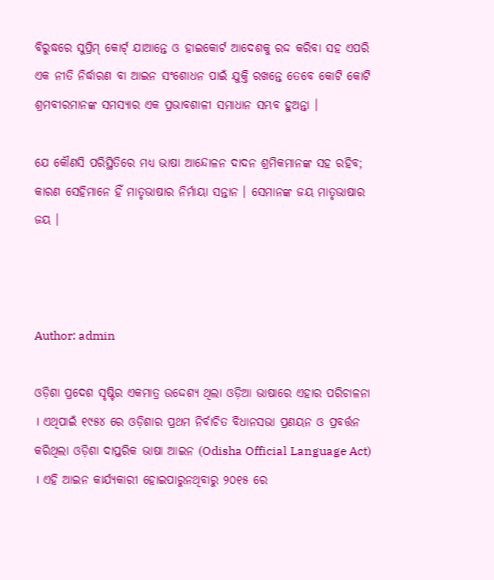ବିରୁଦ୍ଧରେ ସୁପ୍ରିମ୍ କୋର୍ଟ୍ ଯାଆନ୍ତେ ଓ ହାଇକୋର୍ଟ ଆଦେଶକୁ ରଦ୍ଦ କରିବା ସହ ଏପରି ଏକ ନୀତି ନିର୍ଦ୍ଧାରଣ ବା ଆଇନ ସଂଶୋଧନ ପାଇଁ ଯୁକ୍ତି ରଖନ୍ତେ ତେବେ କୋଟି କୋଟି ଶ୍ରମବୀରମାନଙ୍କ ସମସ୍ୟାର ଏକ ପ୍ରଭାବଶାଳୀ ସମାଧାନ ସମ୍ଭବ ହୁଅନ୍ତା ।

ଯେ କୌଣସି ପରିସ୍ଥିତିରେ ମଧ୍ୟ ଭାଷା ଆନ୍ଦୋଳନ ଦାଦନ ଶ୍ରମିକମାନଙ୍କ ସହ ରହିବ; କାରଣ ସେହିମାନେ ହିଁ ମାତୃଭାଷାର ନିର୍ମାୟା ସନ୍ତାନ । ସେମାନଙ୍କ ଜୟ ମାତୃଭାଷାର ଜୟ ।



Author: admin

ଓଡ଼ିଶା ପ୍ରଦେଶ ସୃଷ୍ଟିର ଏକମାତ୍ର ଉଦ୍ଦେଶ୍ୟ ଥିଲା ଓଡ଼ିଆ ଭାଷାରେ ଏହାର ପରିଚାଳନା । ଏଥିପାଇଁ ୧୯୫୪ ରେ ଓଡ଼ିଶାର ପ୍ରଥମ ନିର୍ବାଚିତ ବିଧାନସଭା ପ୍ରଣୟନ ଓ ପ୍ରବର୍ତ୍ତନ କରିଥିଲା ଓଡ଼ିଶା ଦାପ୍ତରିକ ଭାଷା ଆଇନ (Odisha Official Language Act) । ଏହି ଆଇନ କାର୍ଯ୍ୟକାରୀ ହୋଇପାରୁନଥିବାରୁ ୨୦୧୫ ରେ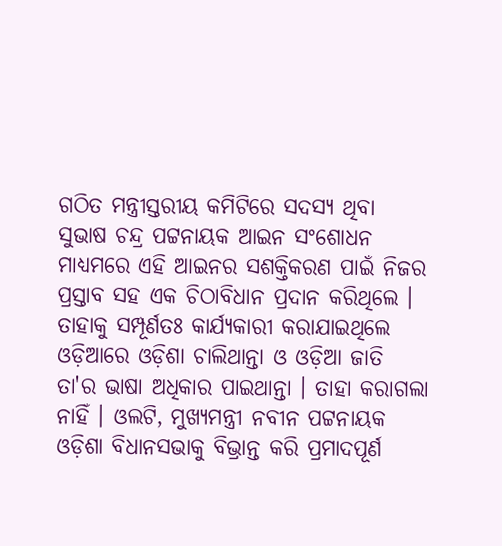ଗଠିତ ମନ୍ତ୍ରୀସ୍ତରୀୟ କମିଟିରେ ସଦସ୍ୟ ଥିବା ସୁଭାଷ ଚନ୍ଦ୍ର ପଟ୍ଟନାୟକ ଆଇନ ସଂଶୋଧନ ମାଧ୍ୟମରେ ଏହି ଆଇନର ସଶକ୍ତିକରଣ ପାଇଁ ନିଜର ପ୍ରସ୍ତାବ ସହ ଏକ ଚିଠାବିଧାନ ପ୍ରଦାନ କରିଥିଲେ । ତାହାକୁ ସମ୍ପୂର୍ଣତଃ କାର୍ଯ୍ୟକାରୀ କରାଯାଇଥିଲେ ଓଡ଼ିଆରେ ଓଡ଼ିଶା ଚାଲିଥାନ୍ତା ଓ ଓଡ଼ିଆ ଜାତି ତା'ର ଭାଷା ଅଧିକାର ପାଇଥାନ୍ତା । ତାହା କରାଗଲା ନାହିଁ । ଓଲଟି, ମୁଖ୍ୟମନ୍ତ୍ରୀ ନବୀନ ପଟ୍ଟନାୟକ ଓଡ଼ିଶା ବିଧାନସଭାକୁ ବିଭ୍ରାନ୍ତ କରି ପ୍ରମାଦପୂର୍ଣ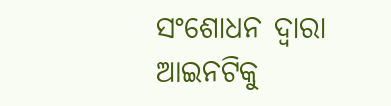ସଂଶୋଧନ ଦ୍ଵାରା ଆଇନଟିକୁ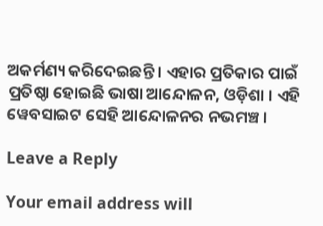ଅକର୍ମଣ୍ୟ କରିଦେଇଛନ୍ତି । ଏହାର ପ୍ରତିକାର ପାଇଁ ପ୍ରତିଷ୍ଠା ହୋଇଛି ଭାଷା ଆନ୍ଦୋଳନ, ଓଡ଼ିଶା । ଏହି ୱେବସାଇଟ ସେହି ଆନ୍ଦୋଳନର ନଭମଞ୍ଚ ।

Leave a Reply

Your email address will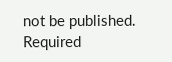not be published. Required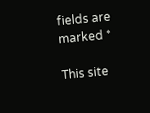fields are marked *

This site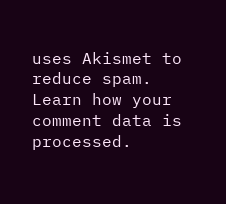uses Akismet to reduce spam. Learn how your comment data is processed.